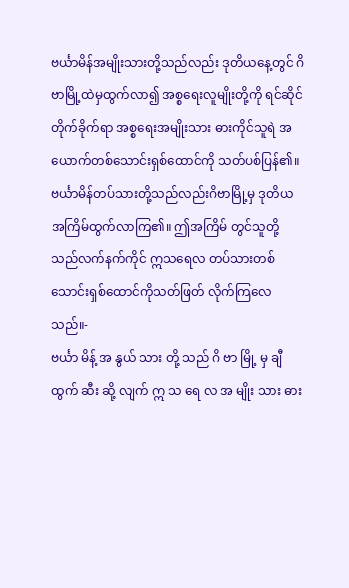ဗင်္ယာမိန်အမျိုးသားတို့သည်လည်း ဒုတိယနေ့တွင် ဂိဗာမြို့ထဲမှထွက်လာ၍ အစ္စရေးလူမျိုးတို့ကို ရင်ဆိုင်တိုက်ခိုက်ရာ အစ္စရေးအမျိုးသား ဓားကိုင်သူရဲ အယောက်တစ်သောင်းရှစ်ထောင်ကို သတ်ပစ်ပြန်၏။
ဗင်္ယာမိန်တပ်သားတို့သည်လည်းဂိဗာမြို့မှ ဒုတိယအကြိမ်ထွက်လာကြ၏။ ဤအကြိမ် တွင်သူတို့သည်လက်နက်ကိုင် ဣသရေလ တပ်သားတစ်သောင်းရှစ်ထောင်ကိုသတ်ဖြတ် လိုက်ကြလေသည်။-
ဗင်္ယာ မိန့် အ နွယ် သား တို့ သည် ဂိ ဗာ မြို့ မှ ချီ ထွက် ဆီး ဆို့ လျက် ဣ သ ရေ လ အ မျိုး သား ဓား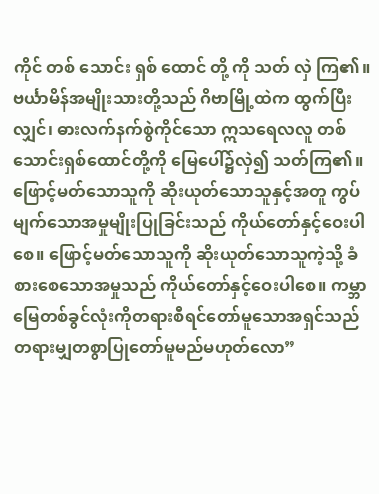ကိုင် တစ် သောင်း ရှစ် ထောင် တို့ ကို သတ် လှဲ ကြ၏။
ဗင်္ယာမိန်အမျိုးသားတို့သည် ဂိဗာမြို့ထဲက ထွက်ပြီးလျှင်၊ ဓားလက်နက်စွဲကိုင်သော ဣသရေလလူ တစ်သောင်းရှစ်ထောင်တို့ကို မြေပေါ်၌လှဲ၍ သတ်ကြ၏။
ဖြောင့်မတ်သောသူကို ဆိုးယုတ်သောသူနှင့်အတူ ကွပ်မျက်သောအမှုမျိုးပြုခြင်းသည် ကိုယ်တော်နှင့်ဝေးပါစေ။ ဖြောင့်မတ်သောသူကို ဆိုးယုတ်သောသူကဲ့သို့ ခံစားစေသောအမှုသည် ကိုယ်တော်နှင့်ဝေးပါစေ။ ကမ္ဘာမြေတစ်ခွင်လုံးကိုတရားစီရင်တော်မူသောအရှင်သည် တရားမျှတစွာပြုတော်မူမည်မဟုတ်လော”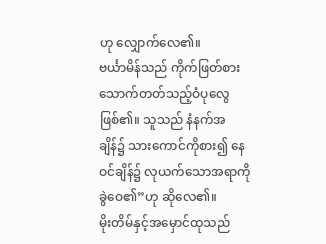ဟု လျှောက်လေ၏။
ဗင်္ယာမိန်သည် ကိုက်ဖြတ်စားသောက်တတ်သည့်ဝံပုလွေဖြစ်၏။ သူသည် နံနက်အချိန်၌ သားကောင်ကိုစား၍ နေဝင်ချိန်၌ လုယက်သောအရာကို ခွဲဝေ၏”ဟု ဆိုလေ၏။
မိုးတိမ်နှင့်အမှောင်ထုသည်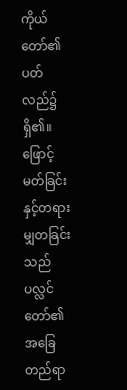ကိုယ်တော်၏ပတ်လည်၌ရှိ၏။ ဖြောင့်မတ်ခြင်းနှင့်တရားမျှတခြင်းသည် ပလ္လင်တော်၏အခြေတည်ရာ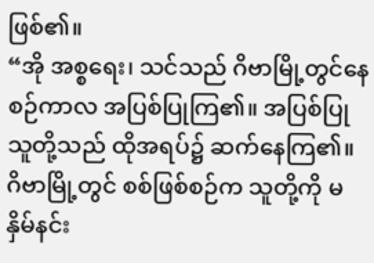ဖြစ်၏။
“အို အစ္စရေး၊ သင်သည် ဂိဗာမြို့တွင်နေစဉ်ကာလ အပြစ်ပြုကြ၏။ အပြစ်ပြုသူတို့သည် ထိုအရပ်၌ ဆက်နေကြ၏။ ဂိဗာမြို့တွင် စစ်ဖြစ်စဉ်က သူတို့ကို မနှိမ်နင်း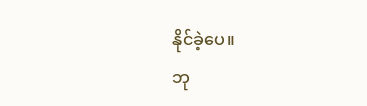နိုင်ခဲ့ပေ။
ဘု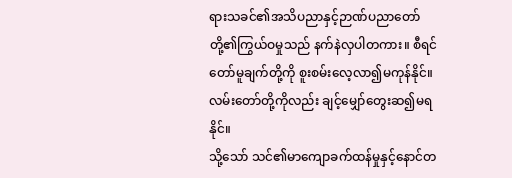ရားသခင်၏အသိပညာနှင့်ဉာဏ်ပညာတော်တို့၏ကြွယ်ဝမှုသည် နက်နဲလှပါတကား။ စီရင်တော်မူချက်တို့ကို စူးစမ်းလေ့လာ၍မကုန်နိုင်။ လမ်းတော်တို့ကိုလည်း ချင့်မျှော်တွေးဆ၍မရနိုင်။
သို့သော် သင်၏မာကျောခက်ထန်မှုနှင့်နောင်တ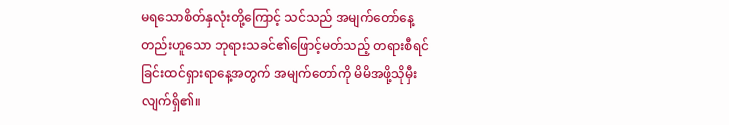မရသောစိတ်နှလုံးတို့ကြောင့် သင်သည် အမျက်တော်နေ့တည်းဟူသော ဘုရားသခင်၏ဖြောင့်မတ်သည့် တရားစီရင်ခြင်းထင်ရှားရာနေ့အတွက် အမျက်တော်ကို မိမိအဖို့သိုမှီးလျက်ရှိ၏။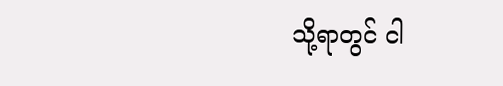သို့ရာတွင် ငါ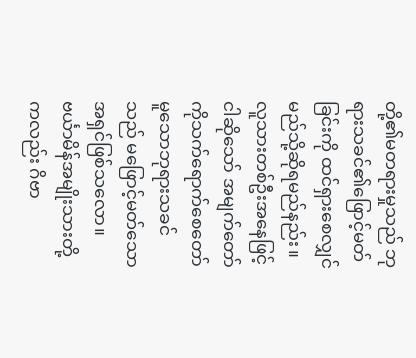တို့၏မတရားမှုသည် ဘုရားသခင်၏ဖြောင့်မတ်ခြင်းကို ထင်ရှားစေလျှင် မည်သို့ဆိုရမည်နည်း။ လူသားတစ်ဦးအနေဖြင့်ငါဆိုသော် အမျက်တော်ကိုသက်ရောက်စေတော်မူသောဘုရားသခင်သည် မဖြောင့်မတ်သောအရှင်ဖြစ်သလော။
ဗင်္ယာမိန်အမျိုးသားတို့ကလည်း ဂိဗာ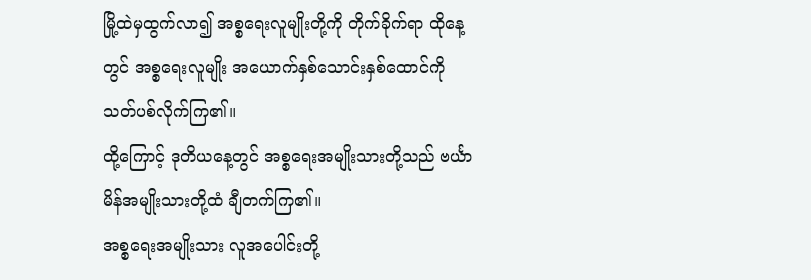မြို့ထဲမှထွက်လာ၍ အစ္စရေးလူမျိုးတို့ကို တိုက်ခိုက်ရာ ထိုနေ့တွင် အစ္စရေးလူမျိုး အယောက်နှစ်သောင်းနှစ်ထောင်ကို သတ်ပစ်လိုက်ကြ၏။
ထို့ကြောင့် ဒုတိယနေ့တွင် အစ္စရေးအမျိုးသားတို့သည် ဗင်္ယာမိန်အမျိုးသားတို့ထံ ချီတက်ကြ၏။
အစ္စရေးအမျိုးသား လူအပေါင်းတို့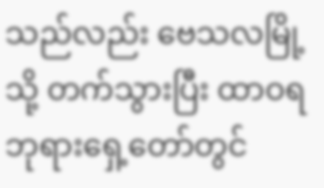သည်လည်း ဗေသလမြို့သို့ တက်သွားပြီး ထာဝရဘုရားရှေ့တော်တွင်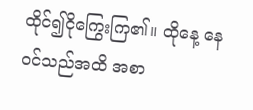ထိုင်၍ငိုကြွေးကြ၏။ ထိုနေ့ နေဝင်သည်အထိ အစာ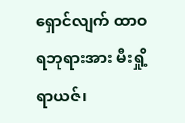ရှောင်လျက် ထာဝရဘုရားအား မီးရှို့ရာယဇ်၊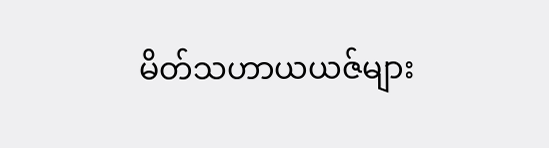မိတ်သဟာယယဇ်များ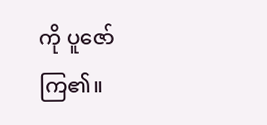ကို ပူဇော်ကြ၏။